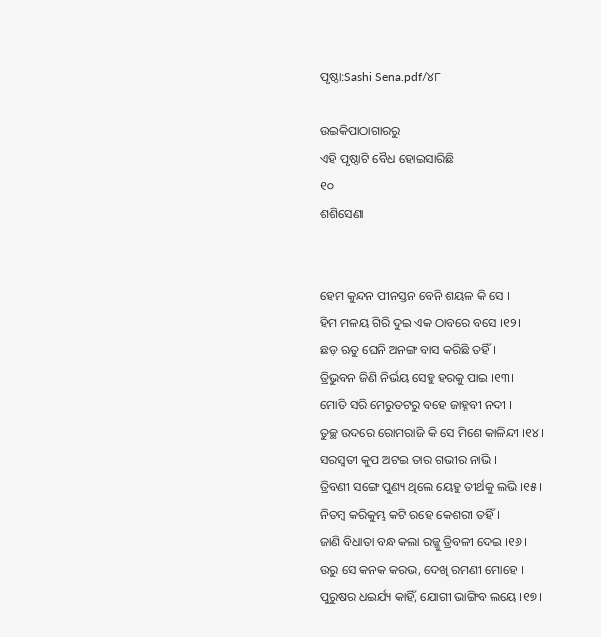ପୃଷ୍ଠା:Sashi Sena.pdf/୪୮

ଉଇକିପାଠାଗାର‌ରୁ
ଏହି ପୃଷ୍ଠାଟି ବୈଧ ହୋଇସାରିଛି
୧୦
ଶଶିସେଣା


ହେମ କୁନ୍ଦନ ପୀନସ୍ତନ ବେନି ଶୟଳ କି ସେ ।
ହିମ ମଳୟ ଗିରି ଦୁଇ ଏକ ଠାବରେ ବସେ ।୧୨।
ଛଡ଼ ଋତୁ ଘେନି ଅନଙ୍ଗ ବାସ କରିଛି ତ‌ହିଁ ।
ତ୍ରିଭୁବନ ଜିଣି ନିର୍ଭୟ ସେହୁ ହରକୁ ପାଇ ।୧୩।
ମୋତି ସରି ମେରୁତଟରୁ ବ‌ହେ ଜାହ୍ନବୀ ନ‌ଦୀ ।
ତୁଚ୍ଛ ଉଦରେ ରୋମରାଜି କି ସେ ମିଶେ କାଳିନ୍ଦୀ ।୧୪।
ସରସ୍ୱତୀ କୁପ ଅଟଇ ତାର ଗଭୀର ନାଭି ।
ତ୍ରିବଣୀ ସଙ୍ଗେ ପୁଣ୍ୟ ଥିଲେ ୟେହୁ ତୀର୍ଥକୁ ଲଭି ।୧୫।
ନିତମ୍ବ କରିକୁମ୍ଭ କଟି ରହେ କେଶରୀ ତ‌ହିଁ ।
ଜାଣି ବିଧାତା ବନ୍ଧ କଲା ରଜ୍ଜୁ ତ୍ରିବଳୀ ଦେଇ ।୧୬।
ଉରୁ ସେ କନ‌କ କରଭ, ଦେଖି ରମଣୀ ମୋହେ ।
ପୁରୁଷର ଧଇର୍ଯ୍ୟ କାହିଁ, ଯୋଗୀ ଭାଙ୍ଗିବ ଲୟେ ।୧୭।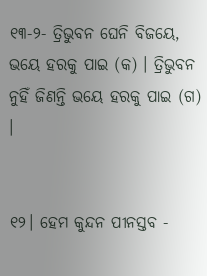୧୩-୨- ତ୍ରିଭୁବନ ଘେନି ବିଜୟେ, ଭୟେ ହରକୁ ପାଇ (କ) । ତ୍ରିଭୁବନ ନୁହିଁ ଜିଣନ୍ତି ଭୟେ ହରକୁ ପାଇ (ଗ) ।


୧୨। ହେମ କୁନ୍ଦନ ପୀନସ୍ତବ -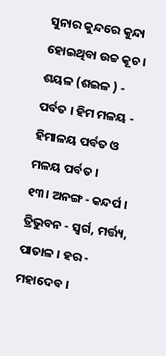ସୁନାର କୁନ୍ଦରେ କୁନ୍ଦା ହୋଇଥିବା ଉଚ୍ଚ କୂଚ । ଶୟଳ (ଶଇଳ ) - ପର୍ବତ । ହିମ ମଳୟ - ହିମାଳୟ ପର୍ବତ ଓ ମଳୟ ପର୍ବତ ।
୧୩। ଅନଙ୍ଗ - କନ୍ଦର୍ପ । ତ୍ରିଭୁବନ - ସ୍ୱର୍ଗ, ମର୍ତ୍ତ୍ୟ, ପାତାଳ । ହର - ମହାଦେବ ।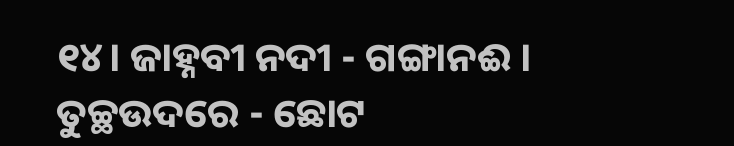୧୪। ଜାହ୍ନବୀ ନ‌ଦୀ - ଗଙ୍ଗାନଈ । ତୁଚ୍ଛଉଦରେ - ଛୋଟ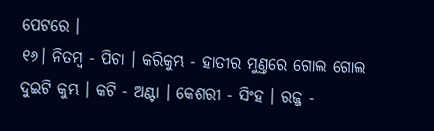ପେଟରେ ।
୧୬। ନିତମ୍ବ - ପିଚା । କରିକୁମ୍ଭ - ହାତୀର ମୁଣ୍ତରେ ଗୋଲ ଗୋଲ ଦୁଇଟି କୁମ୍ଭ । କଟି - ଅଣ୍ଟା । କେଶରୀ - ସିଂହ । ରଜ୍ଜ -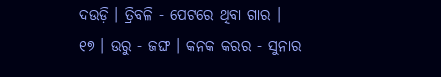ଦଉଡ଼ି । ତ୍ରିବଳି - ପେଟରେ ଥିବା ଗାର ।
୧୭ । ଉରୁ - ଜଙ୍ଘ । କନ‌କ କରର - ସୁନାର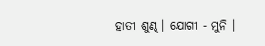ହାତୀ ଶୁଣ୍ଢ । ଯୋଗୀ - ମୁନି ।